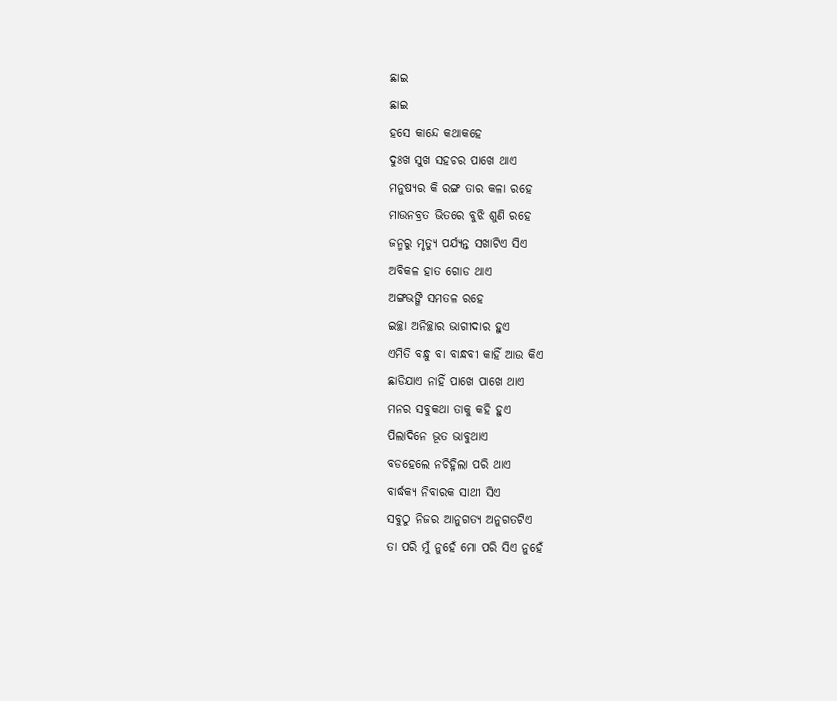ଛାଇ
ଛାଇ
ହସେ କାନ୍ଦେ କଥାକହେ
ଦୁଃଖ ସୁଖ ସହଚର ପାଖେ ଥାଏ
ମନୁଷ୍ୟର କି ରଙ୍ଗ ତାର କଳା ରହେ
ମାଉନବ୍ରତ ଭିତରେ ବୁଝି ଶୁଣି ରହେ
ଜନ୍ମରୁ ମୃତ୍ୟୁ ପର୍ଯ୍ୟନ୍ତ ସଖାଟିଏ ସିଏ
ଅବିକଳ ହାତ ଗୋଡ ଥାଏ
ଅଙ୍ଗଭଙ୍ଗି ସମତଳ ରହେ
ଇଚ୍ଛା ଅନିଚ୍ଛାର ଭାଗୀଦାର ହୁଏ
ଏମିତି ବନ୍ଧୁ ବା ବାନ୍ଧବୀ କାହିଁ ଆଉ କିଏ
ଛାଡିଯାଏ ନାହିଁ ପାଖେ ପାଖେ ଥାଏ
ମନର ସବୁକଥା ତାକୁ କହି ହୁଏ
ପିଲାଦିନେ ଭୂତ ଭାବୁଥାଏ
ବଡହେଲେ ନଚିହ୍ନିଲା ପରି ଥାଏ
ବାର୍ଦ୍ଧକ୍ୟ ନିବାରକ ସାଥୀ ସିଏ
ସବୁଠୁ ନିଜର ଆନୁଗତ୍ୟ ଅନୁଗତଟିଏ
ତା ପରି ମୁଁ ନୁହେଁ ମୋ ପରି ସିଏ ନୁହେଁ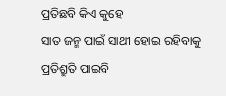ପ୍ରତିଛବି କିଏ କୁହେ
ସାତ ଜନ୍ମ ପାଇଁ ସାଥୀ ହୋଇ ରହିବାକୁ
ପ୍ରତିଶ୍ରୁତି ପାଇବି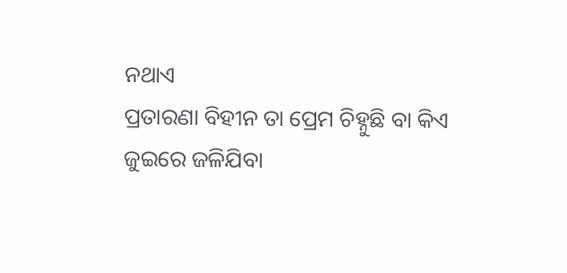ନଥାଏ
ପ୍ରତାରଣା ବିହୀନ ତା ପ୍ରେମ ଚିହ୍ନୁଛି ବା କିଏ
ଜୁଇରେ ଜଳିଯିବା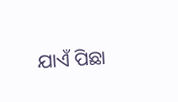ଯାଏଁ ପିଛା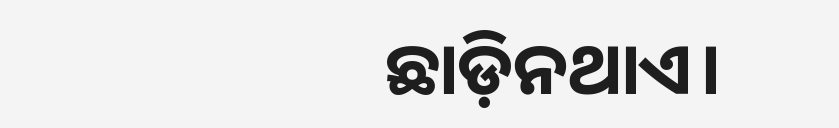ଛାଡ଼ିନଥାଏ।